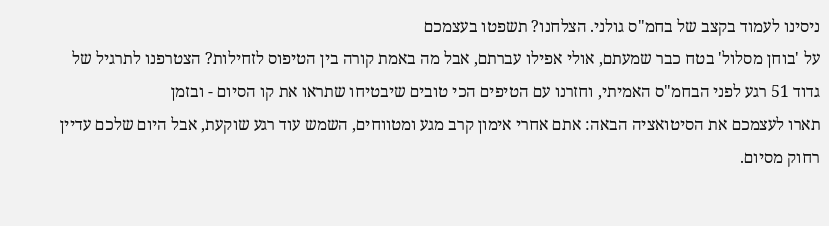ניסינו לעמוד בקצב של בחמ"ס גולני. הצלחנו? תשפטו בעצמכם
על 'בוחן מסלול' בטח כבר שמעתם, אולי אפילו עברתם, אבל מה באמת קורה בין הטיפוס לזחילות? הצטרפנו לתרגיל של גדוד 51 רגע לפני הבחמ"ס האמיתי, וחזרנו עם הטיפים הכי טובים שיבטיחו שתראו את קו הסיום - ובזמן
תארו לעצמכם את הסיטואציה הבאה: אתם אחרי אימון קרב מגע ומטווחים, השמש עוד רגע שוקעת, אבל היום שלכם עדיין רחוק מסיום.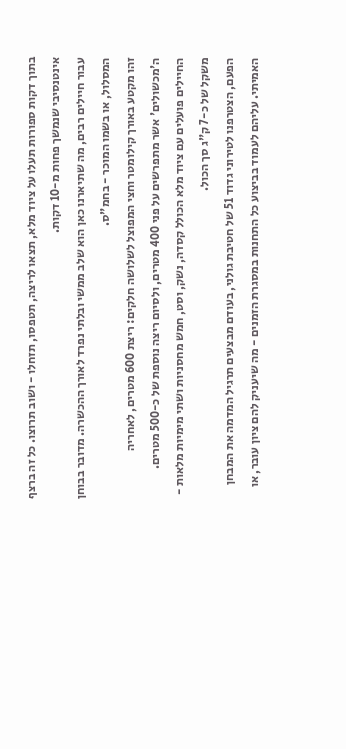בתוך דקות ספורות תעלו על ציוד מלא, תצאו לריצה, תטפסו, תזחלו - ושוב תרוצו. כל זה ברצף אינטנסיבי שנמשך פחות מ-10 דקות.
עבור חיילים רבים, מה שתיארנו כאן הוא שלב ממשי ובלתי נפרד לאורך ההכשרה. מדובר בבוחן המסלול, או בשמו המוכר - בחמ"ס.
זהו מקטע באורך קילומטר וחצי המפוצל לשלושה חלקים: ריצת 600 מטרים, לאחריה ה'מכשולים' אשר מתפרשים על פני 400 מטרים, ולסיום ריצה נוספת של כ-500 מטרים. החיילים פועלים עם ציוד מלא הכולל קסדה, נשק, וסט, חמש מחסניות ושתי מימיות מלאות - משקל של כ-7 ק"ג סך הכול.
הפעם, הצטרפנו לטירוני גדוד 51 של חטיבת גולני, בעודם מבצעים תרגיל המדמה את המבחן האמיתי. עליהם לעמוד בביצוע כל התחנות במסגרת הזמנים - מה שיעניק להם ציון עובר, או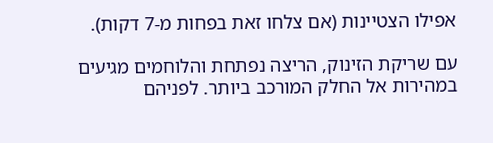אפילו הצטיינות (אם צלחו זאת בפחות מ-7 דקות).

עם שריקת הזינוק, הריצה נפתחת והלוחמים מגיעים במהירות אל החלק המורכב ביותר. לפניהם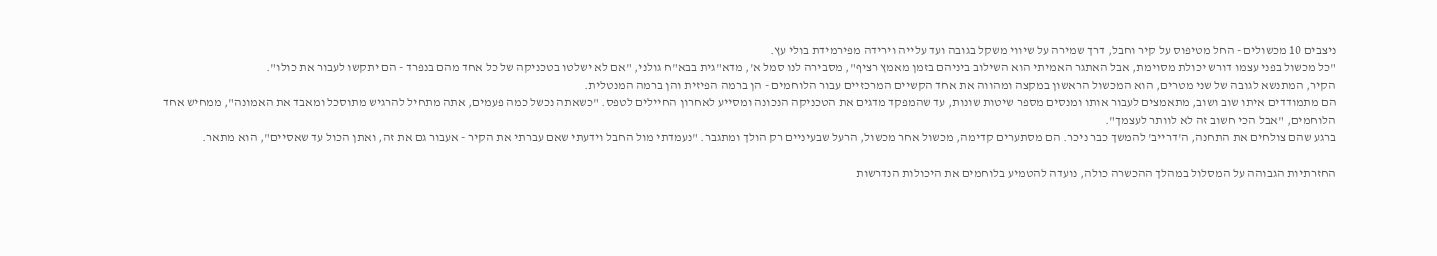ניצבים 10 מכשולים - החל מטיפוס על קיר וחבל, דרך שמירה על שיווי משקל בגובה ועד עלייה וירידה מפירמידת בולי עץ.
"כל מכשול בפני עצמו דורש יכולת מסוימת, אבל האתגר האמיתי הוא השילוב ביניהם בזמן מאמץ רציף", מסבירה לנו סמל א', מדא"גית בבא"ח גולני, "אם לא ישלטו בטכניקה של כל אחד מהם בנפרד - הם יתקשו לעבור את כולו".
הקיר, המתנשא לגובה של שני מטרים, הוא המכשול הראשון במקצה ומהווה את אחד הקשיים המרכזיים עבור הלוחמים - הן ברמה הפיזית והן ברמה המנטלית.
הם מתמודדים איתו שוב ושוב, מתאמצים לעבור אותו ומנסים מספר שיטות שונות, עד שהמפקד מדגים את הטכניקה הנכונה ומסייע לאחרון החיילים לטפס. "כשאתה נכשל כמה פעמים, אתה מתחיל להרגיש מתוסכל ומאבד את האמונה", ממחיש אחד הלוחמים, "אבל הכי חשוב זה לא לוותר לעצמך".
ברגע שהם צולחים את התחנה, ה'דרייב' להמשך כבר ניכר. הם מסתערים קדימה, מכשול אחר מכשול, הרעל שבעיניים רק הולך ומתגבר. "נעמדתי מול החבל וידעתי שאם עברתי את הקיר - אעבור גם את זה, ואתן הכול עד שאסיים", הוא מתאר.

החזרתיות הגבוהה על המסלול במהלך ההכשרה כולה, נועדה להטמיע בלוחמים את היכולות הנדרשות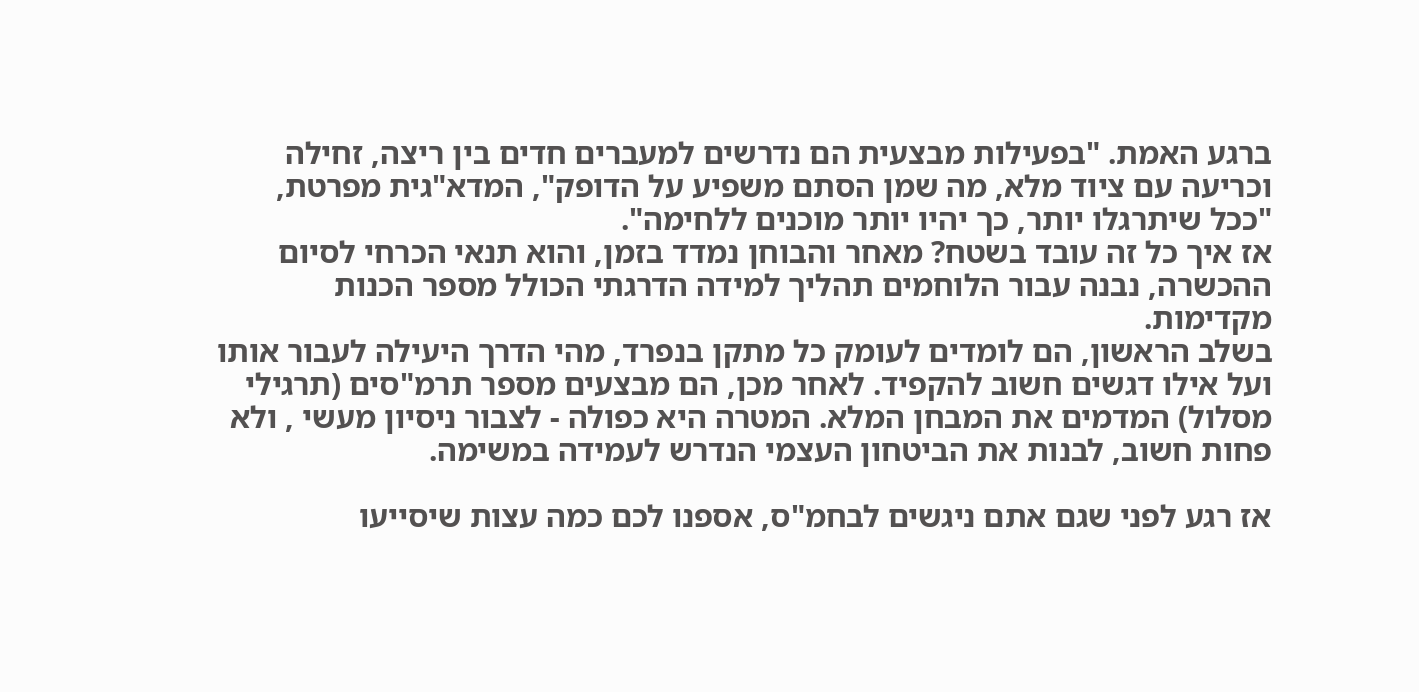ברגע האמת. "בפעילות מבצעית הם נדרשים למעברים חדים בין ריצה, זחילה וכריעה עם ציוד מלא, מה שמן הסתם משפיע על הדופק", המדא"גית מפרטת, "ככל שיתרגלו יותר, כך יהיו יותר מוכנים ללחימה".
אז איך כל זה עובד בשטח? מאחר והבוחן נמדד בזמן, והוא תנאי הכרחי לסיום ההכשרה, נבנה עבור הלוחמים תהליך למידה הדרגתי הכולל מספר הכנות מקדימות.
בשלב הראשון, הם לומדים לעומק כל מתקן בנפרד, מהי הדרך היעילה לעבור אותו ועל אילו דגשים חשוב להקפיד. לאחר מכן, הם מבצעים מספר תרמ"סים (תרגילי מסלול) המדמים את המבחן המלא. המטרה היא כפולה - לצבור ניסיון מעשי , ולא פחות חשוב, לבנות את הביטחון העצמי הנדרש לעמידה במשימה.

אז רגע לפני שגם אתם ניגשים לבחמ"ס, אספנו לכם כמה עצות שיסייעו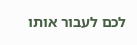לכם לעבור אותו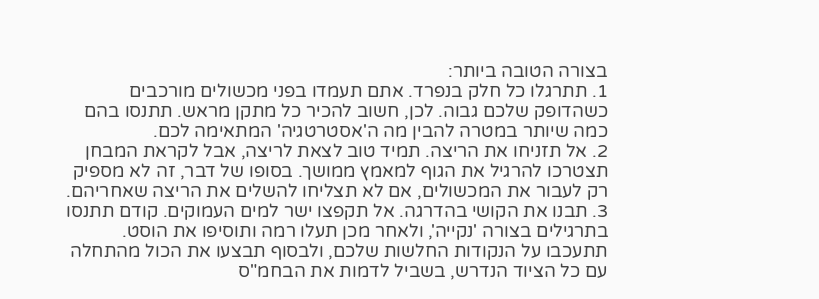בצורה הטובה ביותר:
1. תתרגלו כל חלק בנפרד. אתם תעמדו בפני מכשולים מורכבים כשהדופק שלכם גבוה. לכן, חשוב להכיר כל מתקן מראש. תתנסו בהם כמה שיותר במטרה להבין מה ה'אסטרטגיה' המתאימה לכם.
2. אל תזניחו את הריצה. תמיד טוב לצאת לריצה, אבל לקראת המבחן תצטרכו להרגיל את הגוף למאמץ ממושך. בסופו של דבר, זה לא מספיק רק לעבור את המכשולים, אם לא תצליחו להשלים את הריצה שאחריהם.
3. תבנו את הקושי בהדרגה. אל תקפצו ישר למים העמוקים. קודם תתנסו בתרגילים בצורה 'נקייה', ולאחר מכן תעלו רמה ותוסיפו את הוסט. תתעכבו על הנקודות החלשות שלכם, ולבסוף תבצעו את הכול מהתחלה עם כל הציוד הנדרש, בשביל לדמות את הבחמ"ס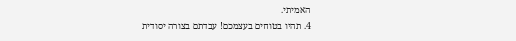האמיתי.
4. תהיו בטוחים בעצמכם! עבדתם בצורה יסודית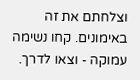וצלחתם את זה באימונים. קחו נשימה עמוקה - וצאו לדרך.